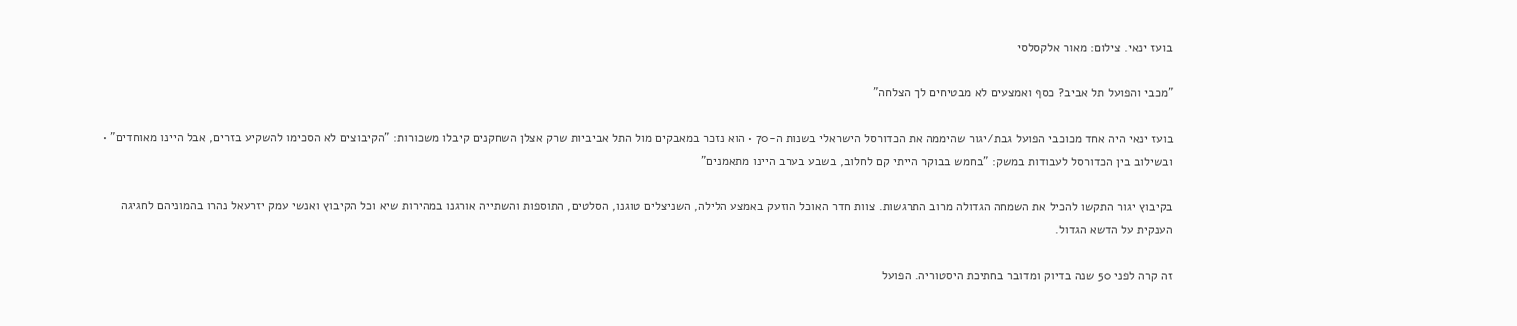בועז ינאי. צילום: מאור אלקסלסי

"מכבי והפועל תל אביב? כסף ואמצעים לא מבטיחים לך הצלחה"

בועז ינאי היה אחד מכוכבי הפועל גבת/יגור שהיממה את הכדורסל הישראלי בשנות ה-70 • הוא נזכר במאבקים מול התל אביביות שרק אצלן השחקנים קיבלו משכורות: "הקיבוצים לא הסכימו להשקיע בזרים, אבל היינו מאוחדים" • ובשילוב בין הכדורסל לעבודות במשק: "בחמש בבוקר הייתי קם לחלוב, בשבע בערב היינו מתאמנים"

בקיבוץ יגור התקשו להכיל את השמחה הגדולה מרוב התרגשות. צוות חדר האוכל הוזעק באמצע הלילה, השניצלים טוגנו, הסלטים, התוספות והשתייה אורגנו במהירות שיא וכל הקיבוץ ואנשי עמק יזרעאל נהרו בהמוניהם לחגיגה הענקית על הדשא הגדול.

זה קרה לפני 50 שנה בדיוק ומדובר בחתיכת היסטוריה. הפועל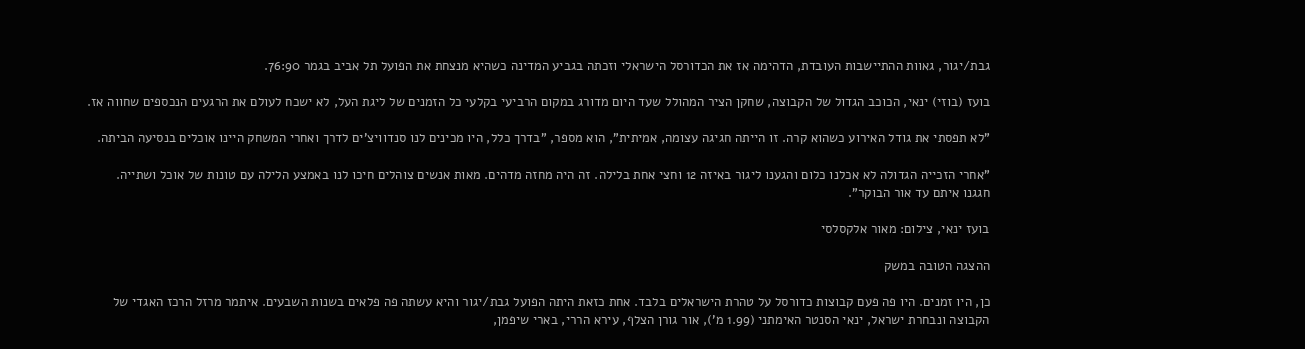גבת/יגור, גאוות ההתיישבות העובדת, הדהימה אז את הכדורסל הישראלי וזכתה בגביע המדינה כשהיא מנצחת את הפועל תל אביב בגמר 76:90.

בועז (בוזי) ינאי, הכוכב הגדול של הקבוצה, שחקן הציר המהולל שעד היום מדורג במקום הרביעי בקלעי כל הזמנים של ליגת העל, לא ישכח לעולם את הרגעים הנכספים שחווה אז.

"לא תפסתי את גודל האירוע כשהוא קרה. זו הייתה חגיגה עצומה, אמיתית", הוא מספר, "בדרך כלל, היו מכינים לנו סנדוויצ'ים לדרך ואחרי המשחק היינו אוכלים בנסיעה הביתה.

"אחרי הזכייה הגדולה לא אכלנו כלום והגענו ליגור באיזה 12 וחצי אחת בלילה. זה היה מחזה מדהים. מאות אנשים צוהלים חיכו לנו באמצע הלילה עם טונות של אוכל ושתייה. חגגנו איתם עד אור הבוקר".

בועז ינאי, צילום: מאור אלקסלסי

ההצגה הטובה במשק

כן, היו זמנים. היו פה פעם קבוצות כדורסל על טהרת הישראלים בלבד. אחת כזאת היתה הפועל גבת/יגור והיא עשתה פה פלאים בשנות השבעים. איתמר מרזל הרכז האגדי של הקבוצה ונבחרת ישראל, ינאי הסנטר האימתני (1.99 מ'), אור גורן הצלף, עירא הררי, בארי שיפמן,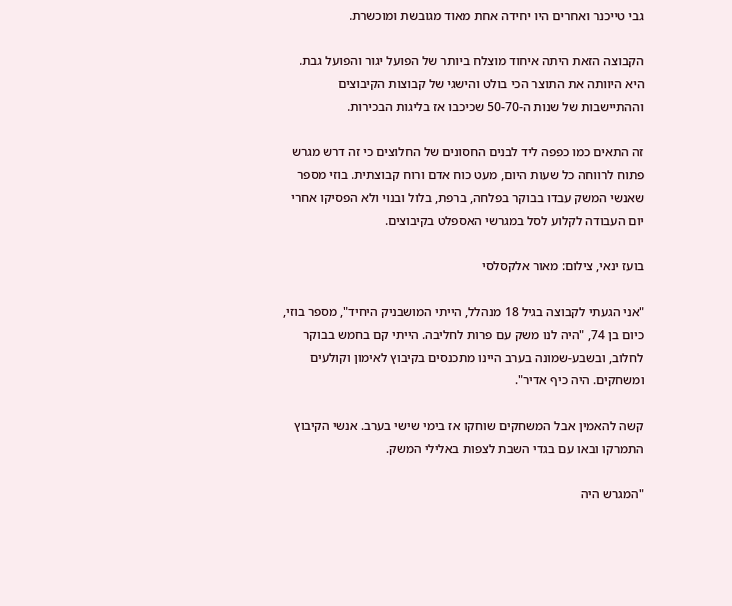גבי טייכנר ואחרים היו יחידה אחת מאוד מגובשת ומוכשרת.

הקבוצה הזאת היתה איחוד מוצלח ביותר של הפועל יגור והפועל גבת. היא היוותה את התוצר הכי בולט והישגי של קבוצות הקיבוצים וההתיישבות של שנות ה-50-70 שכיכבו אז בליגות הבכירות.

זה התאים כמו כפפה ליד לבנים החסונים של החלוצים כי זה דרש מגרש פתוח לרווחה כל שעות היום, מעט כוח אדם ורוח קבוצתית. בוזי מספר שאנשי המשק עבדו בבוקר בפלחה, ברפת, בלול ובנוי ולא הפסיקו אחרי יום העבודה לקלוע לסל במגרשי האספלט בקיבוצים.

בועז ינאי, צילום: מאור אלקסלסי

"אני הגעתי לקבוצה בגיל 18 מנהלל, הייתי המושבניק היחיד", מספר בוזי, כיום בן 74, "היה לנו משק עם פרות לחליבה. הייתי קם בחמש בבוקר לחלוב, ובשבע-שמונה בערב היינו מתכנסים בקיבוץ לאימון וקולעים ומשחקים. היה כיף אדיר".

קשה להאמין אבל המשחקים שוחקו אז בימי שישי בערב. אנשי הקיבוץ התמרקו ובאו עם בגדי השבת לצפות באלילי המשק.

"המגרש היה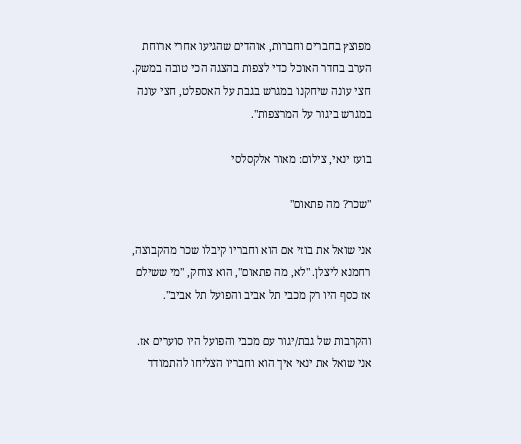מפוצץ בחברים וחברות, אוהדים שהגיעו אחרי ארוחת הערב בחדר האוכל כדי לצפות בהצגה הכי טובה במשק. חצי עונה שיחקנו במגרש בגבת על האספלט, חצי עונה במגרש ביגור על המרצפות".

בועז ינאי, צילום: מאור אלקסלסי

"שכר? מה פתאום"

אני שואל את בוזי אם הוא וחבריו קיבלו שכר מהקבוצה, רחמנא ליצלן. "לא, מה פתאום", הוא צוחק, "מי ששילם אז כסף היו רק מכבי תל אביב והפועל תל אביב".

והקרבות של גבת/יגור עם מכבי והפועל היו סוערים אז. אני שואל את ינאי איך הוא וחבריו הצליחו להתמודד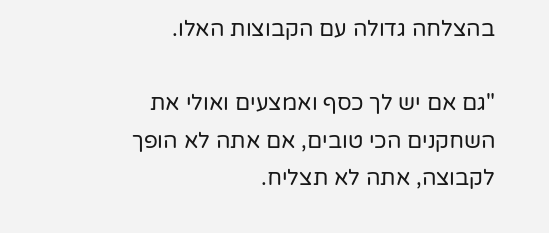בהצלחה גדולה עם הקבוצות האלו.

"גם אם יש לך כסף ואמצעים ואולי את השחקנים הכי טובים, אם אתה לא הופך לקבוצה, אתה לא תצליח.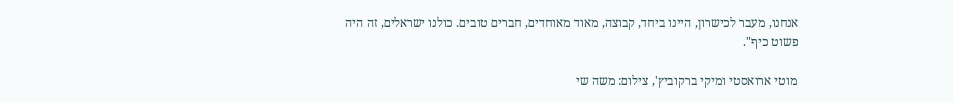אנחנו, מעבר לכישרון, היינו ביחד, קבוצה, מאוד מאוחדים, חברים טובים. כולנו ישראלים, זה היה פשוט כיף".

מוטי ארואסטי ומיקי ברקוביץ', צילום: משה שי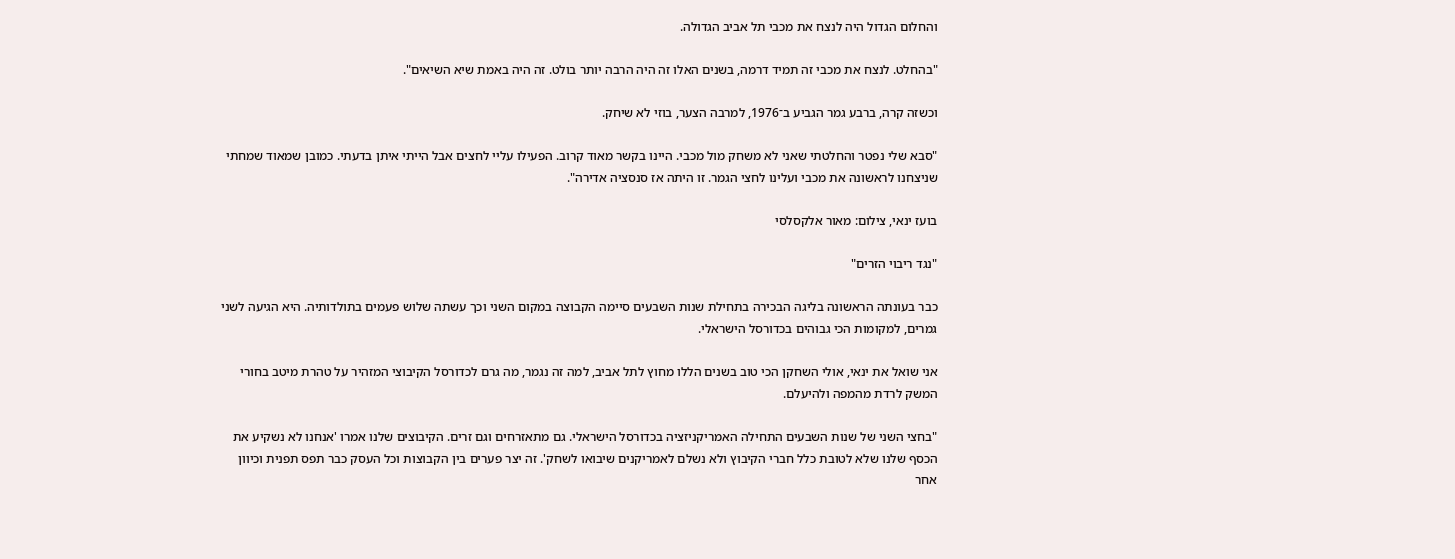והחלום הגדול היה לנצח את מכבי תל אביב הגדולה.

"בהחלט. לנצח את מכבי זה תמיד דרמה, בשנים האלו זה היה הרבה יותר בולט. זה היה באמת שיא השיאים".

וכשזה קרה, ברבע גמר הגביע ב־1976, למרבה הצער, בוזי לא שיחק.

"סבא שלי נפטר והחלטתי שאני לא משחק מול מכבי. היינו בקשר מאוד קרוב. הפעילו עליי לחצים אבל הייתי איתן בדעתי. כמובן שמאוד שמחתי שניצחנו לראשונה את מכבי ועלינו לחצי הגמר. זו היתה אז סנסציה אדירה".

בועז ינאי, צילום: מאור אלקסלסי

"נגד ריבוי הזרים"

כבר בעונתה הראשונה בליגה הבכירה בתחילת שנות השבעים סיימה הקבוצה במקום השני וכך עשתה שלוש פעמים בתולדותיה. היא הגיעה לשני גמרים, למקומות הכי גבוהים בכדורסל הישראלי.

אני שואל את ינאי, אולי השחקן הכי טוב בשנים הללו מחוץ לתל אביב, למה זה נגמר, מה גרם לכדורסל הקיבוצי המזהיר על טהרת מיטב בחורי המשק לרדת מהמפה ולהיעלם.

"בחצי השני של שנות השבעים התחילה האמריקניזציה בכדורסל הישראלי. גם מתאזרחים וגם זרים. הקיבוצים שלנו אמרו 'אנחנו לא נשקיע את הכסף שלנו שלא לטובת כלל חברי הקיבוץ ולא נשלם לאמריקנים שיבואו לשחק'. זה יצר פערים בין הקבוצות וכל העסק כבר תפס תפנית וכיוון אחר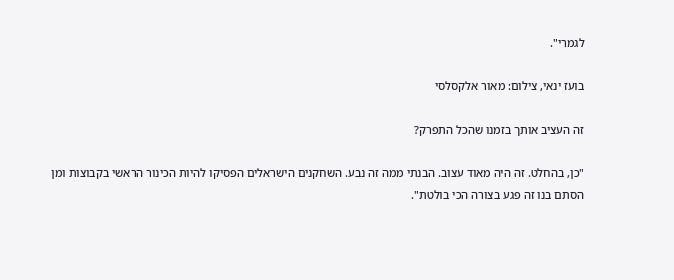לגמרי".

בועז ינאי, צילום: מאור אלקסלסי

זה העציב אותך בזמנו שהכל התפרק?

"כן, בהחלט. זה היה מאוד עצוב. הבנתי ממה זה נבע. השחקנים הישראלים הפסיקו להיות הכינור הראשי בקבוצות ומן הסתם בנו זה פגע בצורה הכי בולטת".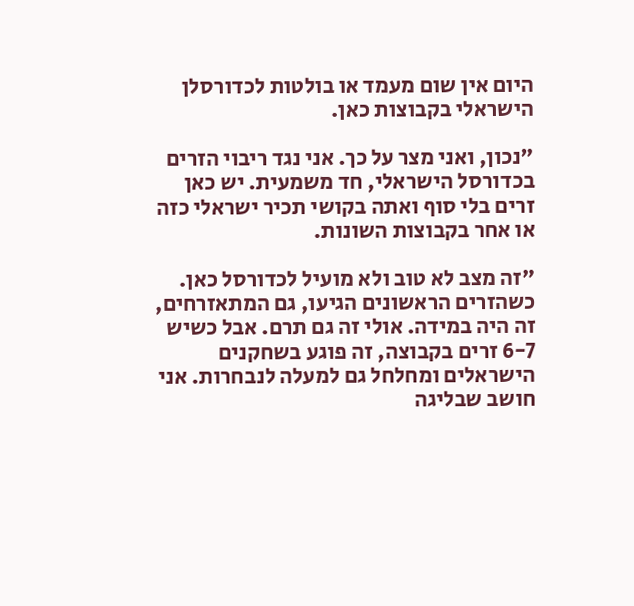היום אין שום מעמד או בולטות לכדורסלן הישראלי בקבוצות כאן.

"נכון, ואני מצר על כך. אני נגד ריבוי הזרים בכדורסל הישראלי, חד משמעית. יש כאן זרים בלי סוף ואתה בקושי תכיר ישראלי כזה או אחר בקבוצות השונות.

"זה מצב לא טוב ולא מועיל לכדורסל כאן. כשהזרים הראשונים הגיעו, גם המתאזרחים, זה היה במידה. אולי זה גם תרם. אבל כשיש 6-7 זרים בקבוצה, זה פוגע בשחקנים הישראלים ומחלחל גם למעלה לנבחרות. אני חושב שבליגה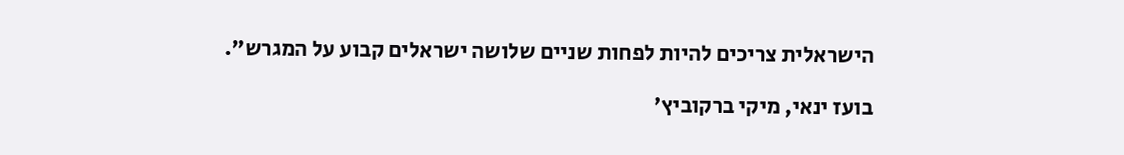הישראלית צריכים להיות לפחות שניים שלושה ישראלים קבוע על המגרש".

בועז ינאי, מיקי ברקוביץ'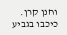וחנן קרן. כיכבו בגביע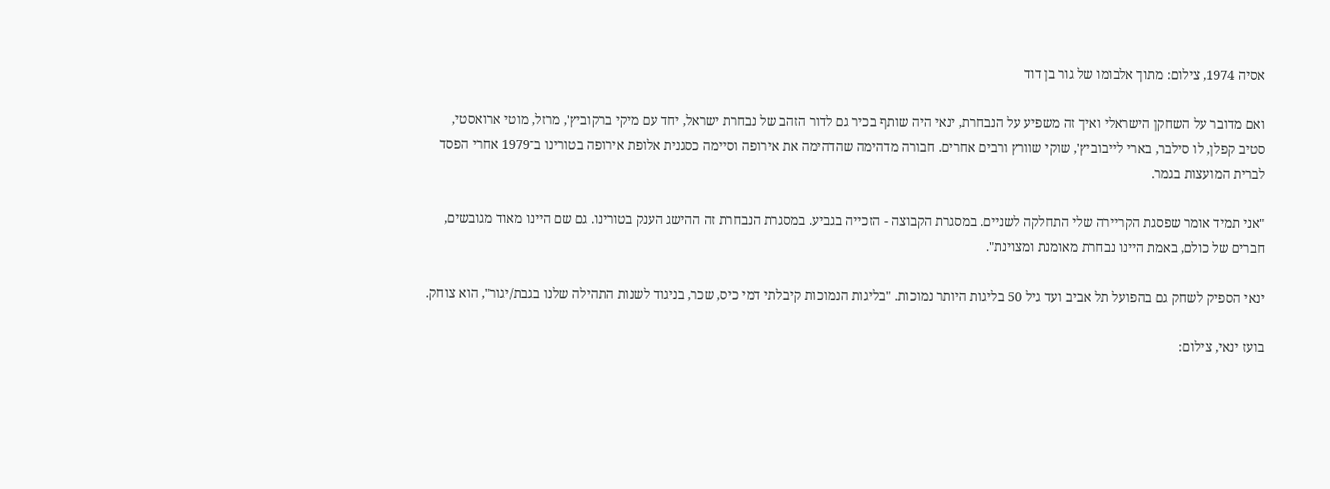אסיה 1974, צילום: מתוך אלבומו של גור בן דוד

ואם מדובר על השחקן הישראלי ואיך זה משפיע על הנבחרת, ינאי היה שותף בכיר גם לדור הזהב של נבחרת ישראל, יחד עם מיקי ברקוביץ', מרזל, מוטי ארואסטי, סטיב קפלן, לו סילבר, בארי לייבוביץ', שוקי שוורץ ורבים אחרים. חבורה מדהימה שהדהימה את אירופה וסיימה כסגנית אלופת אירופה בטורינו ב־1979 אחרי הפסד לברית המועצות בגמר.

"אני תמיד אומר שפסגת הקריירה שלי התחלקה לשניים. במסגרת הקבוצה - הזכייה בגביע. במסגרת הנבחרת זה ההישג הענק בטורינו. גם שם היינו מאוד מגובשים, חברים של כולם, באמת היינו נבחרת מאומנת ומצוינת".

ינאי הספיק לשחק גם בהפועל תל אביב ועד גיל 50 בליגות היותר נמוכות. "בליגות הנמוכות קיבלתי דמי כיס, שכר, בניגוד לשנות התהילה שלנו בגבת/יגור", הוא צוחק.

בועז ינאי, צילום: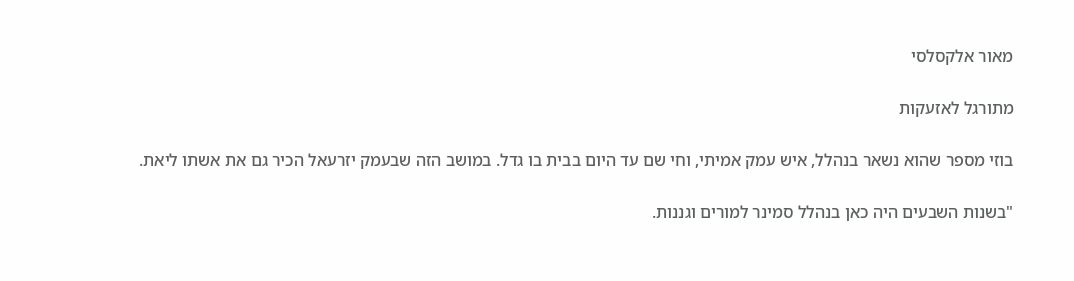מאור אלקסלסי

מתורגל לאזעקות

בוזי מספר שהוא נשאר בנהלל, איש עמק אמיתי, וחי שם עד היום בבית בו גדל. במושב הזה שבעמק יזרעאל הכיר גם את אשתו ליאת.

"בשנות השבעים היה כאן בנהלל סמינר למורים וגננות.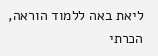ליאת באה ללמוד הוראה, הכרתי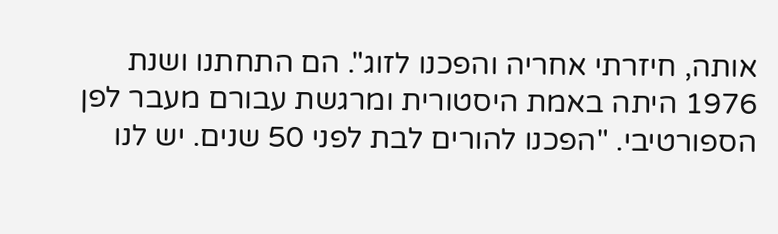אותה, חיזרתי אחריה והפכנו לזוג". הם התחתנו ושנת 1976 היתה באמת היסטורית ומרגשת עבורם מעבר לפן הספורטיבי. "הפכנו להורים לבת לפני 50 שנים. יש לנו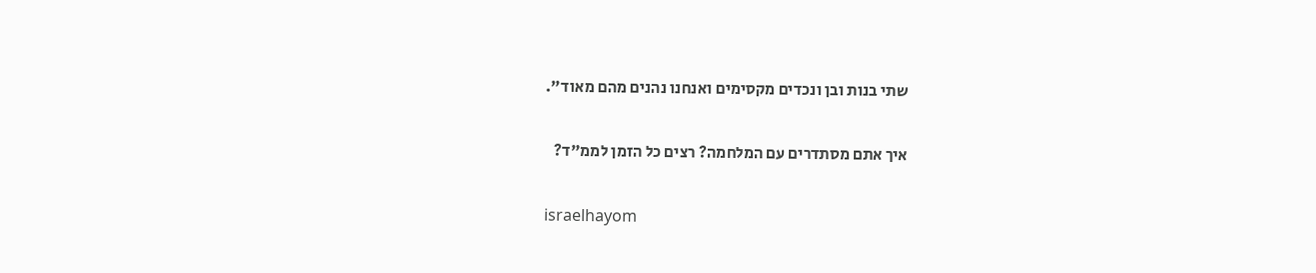שתי בנות ובן ונכדים מקסימים ואנחנו נהנים מהם מאוד".

איך אתם מסתדרים עם המלחמה? רצים כל הזמן לממ"ד?

israelhayom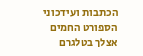הכתבות ועידכוני הספורט החמים אצלך בטלגרם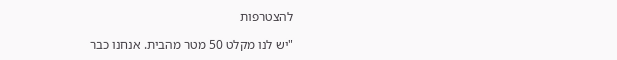להצטרפות

"יש לנו מקלט 50 מטר מהבית. אנחנו כבר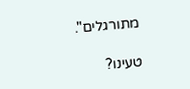מתורגלים".

טעינו?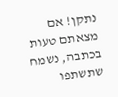נתקן! אם מצאתם טעות בכתבה, נשמח שתשתפו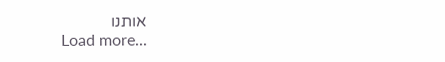אותנו
Load more...